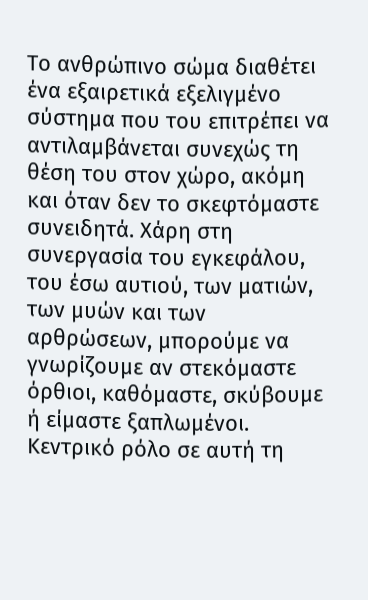Το ανθρώπινο σώμα διαθέτει ένα εξαιρετικά εξελιγμένο σύστημα που του επιτρέπει να αντιλαμβάνεται συνεχώς τη θέση του στον χώρο, ακόμη και όταν δεν το σκεφτόμαστε συνειδητά. Χάρη στη συνεργασία του εγκεφάλου, του έσω αυτιού, των ματιών, των μυών και των αρθρώσεων, μπορούμε να γνωρίζουμε αν στεκόμαστε όρθιοι, καθόμαστε, σκύβουμε ή είμαστε ξαπλωμένοι.
Κεντρικό ρόλο σε αυτή τη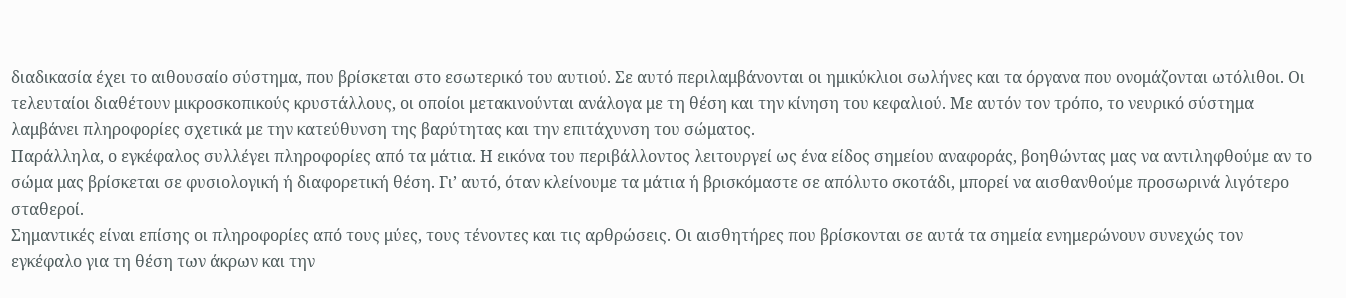διαδικασία έχει το αιθουσαίο σύστημα, που βρίσκεται στο εσωτερικό του αυτιού. Σε αυτό περιλαμβάνονται οι ημικύκλιοι σωλήνες και τα όργανα που ονομάζονται ωτόλιθοι. Οι τελευταίοι διαθέτουν μικροσκοπικούς κρυστάλλους, οι οποίοι μετακινούνται ανάλογα με τη θέση και την κίνηση του κεφαλιού. Με αυτόν τον τρόπο, το νευρικό σύστημα λαμβάνει πληροφορίες σχετικά με την κατεύθυνση της βαρύτητας και την επιτάχυνση του σώματος.
Παράλληλα, ο εγκέφαλος συλλέγει πληροφορίες από τα μάτια. Η εικόνα του περιβάλλοντος λειτουργεί ως ένα είδος σημείου αναφοράς, βοηθώντας μας να αντιληφθούμε αν το σώμα μας βρίσκεται σε φυσιολογική ή διαφορετική θέση. Γι’ αυτό, όταν κλείνουμε τα μάτια ή βρισκόμαστε σε απόλυτο σκοτάδι, μπορεί να αισθανθούμε προσωρινά λιγότερο σταθεροί.
Σημαντικές είναι επίσης οι πληροφορίες από τους μύες, τους τένοντες και τις αρθρώσεις. Οι αισθητήρες που βρίσκονται σε αυτά τα σημεία ενημερώνουν συνεχώς τον εγκέφαλο για τη θέση των άκρων και την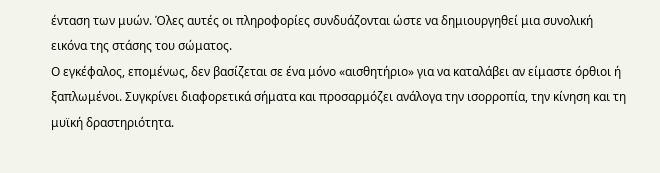ένταση των μυών. Όλες αυτές οι πληροφορίες συνδυάζονται ώστε να δημιουργηθεί μια συνολική εικόνα της στάσης του σώματος.
Ο εγκέφαλος, επομένως, δεν βασίζεται σε ένα μόνο «αισθητήριο» για να καταλάβει αν είμαστε όρθιοι ή ξαπλωμένοι. Συγκρίνει διαφορετικά σήματα και προσαρμόζει ανάλογα την ισορροπία, την κίνηση και τη μυϊκή δραστηριότητα.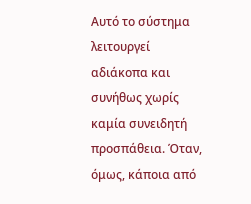Αυτό το σύστημα λειτουργεί αδιάκοπα και συνήθως χωρίς καμία συνειδητή προσπάθεια. Όταν, όμως, κάποια από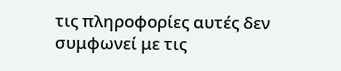τις πληροφορίες αυτές δεν συμφωνεί με τις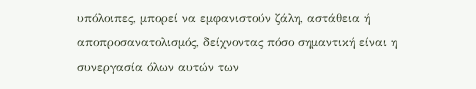υπόλοιπες, μπορεί να εμφανιστούν ζάλη, αστάθεια ή αποπροσανατολισμός, δείχνοντας πόσο σημαντική είναι η συνεργασία όλων αυτών των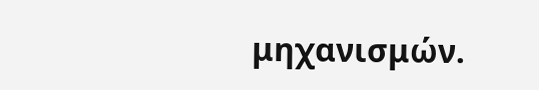μηχανισμών.